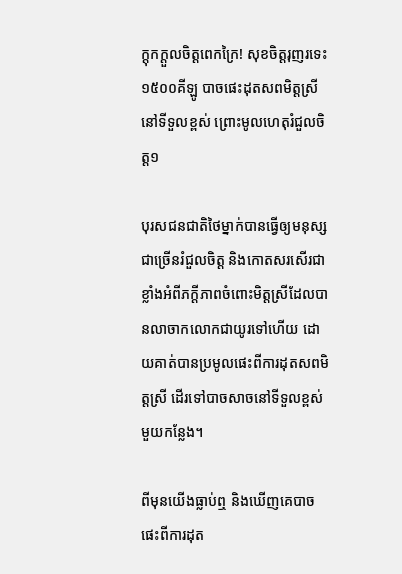ក្ដុកក្ដួលចិត្តពេកក្រៃ! សុខចិត្តរុញរទេះ១៥០០គីឡូ បាចផេះដុតសពមិត្តស្រីនៅទីទួលខ្ពស់ ព្រោះមូលហេតុរំជួលចិត្ត១

បុរសជនជាតិថៃម្នាក់បានធ្វើឲ្យមនុស្សជាច្រើនរំជួលចិត្ត និងកោតសរសើរជាខ្លាំងអំពីភក្ដីភាពចំពោះមិត្តស្រីដែលបានលាចាកលោកជាយូរទៅហើយ ដោយគាត់បានប្រមូលផេះពីការដុតសពមិត្តស្រី ដើរទៅបាចសាចនៅទីទួលខ្ពស់មួយកន្លែង។

ពីមុនយើងធ្លាប់ឮ និងឃើញគេបាចផេះពីការដុត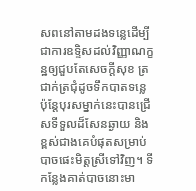សពនៅតាមដងទន្លេដើម្បីជាការឧទ្ទិសដល់វិញ្ញាណក្ខន្ឋឲ្យជួបតែសេចក្ដីសុខ ត្រជាក់ត្រជុំដូចទឹកបាតទន្លេ ប៉ុន្តែបុរសម្នាក់នេះបានជ្រើសទីទួលដ៏សែនឆ្ងាយ និងខ្ពស់ជាងគេបំផុតសម្រាប់បាចផេះមិត្តស្រីទៅវិញ។ ទីកន្លែងគាត់បាចនោះមា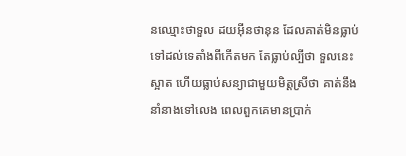នឈ្មោះថាទួល ដយអ៊ីនថានុន ដែលគាត់មិនធ្លាប់ទៅដល់ទេតាំងពីកើតមក តែធ្លាប់ល្បីថា ទួលនេះស្អាត ហើយធ្លាប់សន្យាជាមួយមិត្តស្រីថា គាត់នឹងនាំនាងទៅលេង ពេលពួកគេមានប្រាក់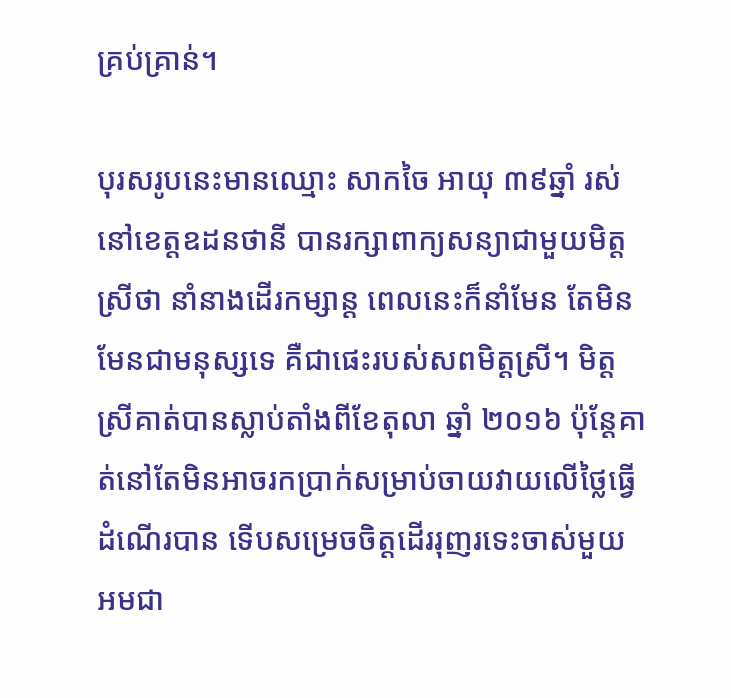គ្រប់គ្រាន់។

បុរសរូបនេះមានឈ្មោះ សាកចៃ អាយុ ៣៩ឆ្នាំ រស់នៅខេត្តឧដនថានី បានរក្សាពាក្យសន្យាជាមួយមិត្តស្រីថា នាំនាងដើរកម្សាន្ត ពេលនេះក៏នាំមែន តែមិនមែនជាមនុស្សទេ គឺជាផេះរបស់សពមិត្តស្រី។ មិត្តស្រីគាត់បានស្លាប់តាំងពីខែតុលា ឆ្នាំ ២០១៦ ប៉ុន្តែគាត់នៅតែមិនអាចរកប្រាក់សម្រាប់ចាយវាយលើថ្លៃធ្វើដំណើរបាន ទើបសម្រេចចិត្តដើររុញរទេះចាស់មួយ អមជា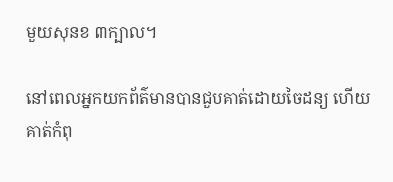មួយសុនខ ៣ក្បាល។

នៅពេលអ្នកយកព័ត៌មានបានជួបគាត់ដោយចៃដន្យ ហើយគាត់កំពុ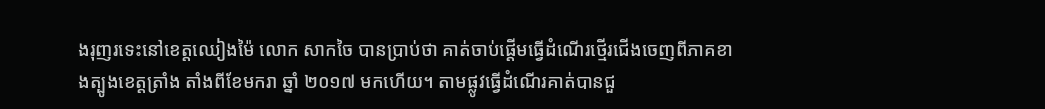ងរុញរទេះនៅខេត្តឈៀងម៉ៃ លោក សាកចៃ បានប្រាប់ថា គាត់ចាប់ផ្ដើមធ្វើដំណើរថ្មើរជើងចេញពីភាគខាងត្បូងខេត្តត្រាំង តាំងពីខែមករា ឆ្នាំ ២០១៧ មកហើយ។ តាមផ្លូវធ្វើដំណើរគាត់បានជួ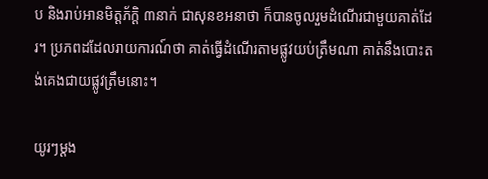ប និងរាប់អានមិត្តភ័ក្ដិ ៣នាក់ ជាសុនខអនាថា ក៏បានចូលរួមដំណើរជាមួយគាត់ដែរ។ ប្រភពដដែលរាយការណ៍ថា គាត់ធ្វើដំណើរតាមផ្លូវយប់ត្រឹមណា គាត់នឹងបោះតង់គេងជាយផ្លូវត្រឹមនោះ។

យូរៗម្ដង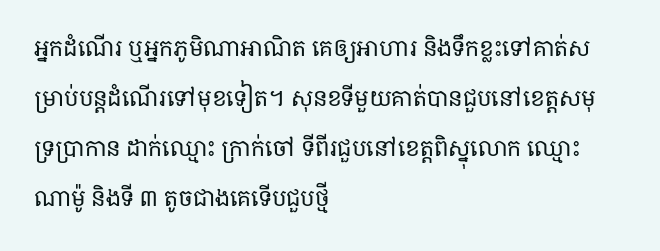អ្នកដំណើរ ឬអ្នកភូមិណាអាណិត គេឲ្យអាហារ និងទឹកខ្លះទៅគាត់សម្រាប់បន្តដំណើរទៅមុខទៀត។ សុនខទីមួយគាត់បានជួបនៅខេត្តសមុទ្រប្រាកាន ដាក់ឈ្មោះ ក្រាក់ចៅ ទីពីរជួបនៅខេត្តពិស្នុលោក ឈ្មោះ ណាម៉ូ និងទី ៣ តូចជាងគេទើបជួបថ្មី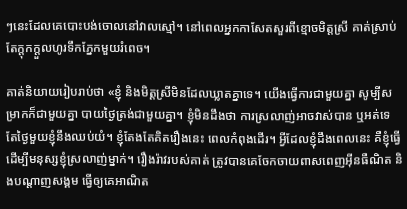ៗនេះដែលគេបោះបង់ចោលនៅវាលស្មៅ។ នៅពេលអ្នកកាសែតសួរពីខ្មោចមិត្តស្រី គាត់ស្រាប់តែក្ដុកក្ដួលហូរទឹកភ្នែកមួយរំពេច។

គាត់និយាយរៀបរាប់ថា «ខ្ញុំ និងមិត្តស្រីមិនដែលឃ្លាតគ្នាទេ។ យើងធ្វើការជាមួយគ្នា សូម្បីសម្រាកក៏ជាមួយគ្នា បាយថ្ងៃត្រង់ជាមួយគ្នា។ ខ្ញុំមិនដឹងថា ការស្រលាញ់អាចវាស់បាន ឬអត់ទេ តែថ្ងៃមួយខ្ញុំនឹងឈប់យំ។ ខ្ញុំតែងតែគិតរឿងនេះ ពេលកំពុងដើរ។ អ្វីដែលខ្ញុំដឹងពេលនេះ គឺខ្ញុំធ្វើដើម្បីមនុស្សខ្ញុំស្រលាញ់ម្នាក់។ រឿងរ៉ាវរបស់គាត់ ត្រូវបានគេចែកចាយពាសពេញអ៊ីនធឺណិត និងបណ្ដាញសង្គម ធ្វើឲ្យគេអាណិត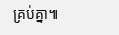គ្រប់គ្នា៕